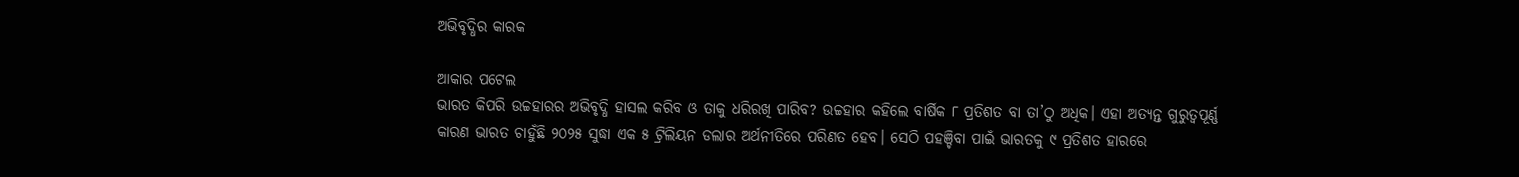ଅଭିବୃଦ୍ଧିର କାରକ

ଆକାର ପଟେଲ
ଭାରତ କିପରି ଉଚ୍ଚହାରର ଅଭିବୃଦ୍ଧି ହାସଲ କରିବ ଓ ତାକୁ ଧରିରଖି ପାରିବ? ଉଚ୍ଚହାର କହିଲେ ବାର୍ଷିକ ୮ ପ୍ରତିଶତ ବା ତା’ଠୁ ଅଧିକ। ଏହା ଅତ୍ୟନ୍ତ ଗୁରୁତ୍ୱପୂର୍ଣ୍ଣ କାରଣ ଭାରତ ଚାହୁଁଛି ୨୦୨୫ ସୁଦ୍ଧା ଏକ ୫ ଟ୍ରିଲିୟନ ଡଲାର ଅର୍ଥନୀତିରେ ପରିଣତ ହେବ। ସେଠି ପହଞ୍ଚିବା ପାଇଁ ଭାରତକୁ ୯ ପ୍ରତିଶତ ହାରରେ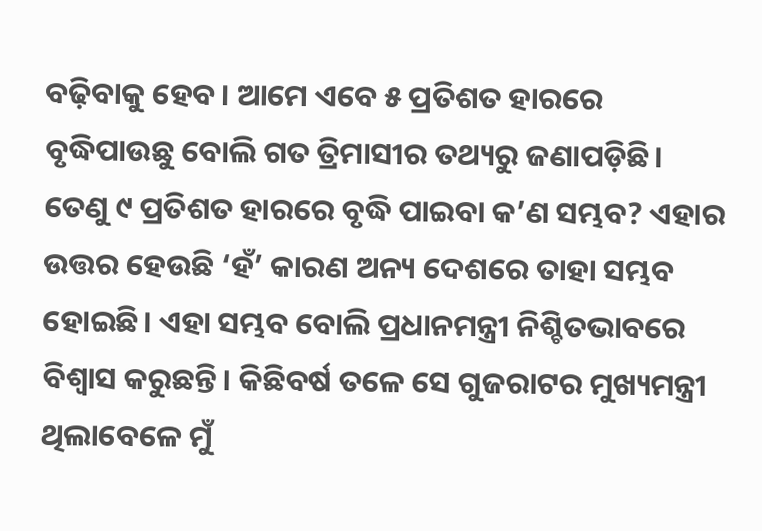ବଢ଼ିବାକୁ ହେବ। ଆମେ ଏବେ ୫ ପ୍ରତିଶତ ହାରରେ ବୃଦ୍ଧିପାଉଛୁ ବୋଲି ଗତ ତ୍ରିମାସୀର ତଥ୍ୟରୁ ଜଣାପଡ଼ିଛି। ତେଣୁ ୯ ପ୍ରତିଶତ ହାରରେ ବୃଦ୍ଧି ପାଇବା କ’ଣ ସମ୍ଭବ? ଏହାର ଉତ୍ତର ହେଉଛି ‘ହଁ’ କାରଣ ଅନ୍ୟ ଦେଶରେ ତାହା ସମ୍ଭବ ହୋଇଛି। ଏହା ସମ୍ଭବ ବୋଲି ପ୍ରଧାନମନ୍ତ୍ରୀ ନିଶ୍ଚିତଭାବରେ ବିଶ୍ୱାସ କରୁଛନ୍ତି। କିଛିବର୍ଷ ତଳେ ସେ ଗୁଜରାଟର ମୁଖ୍ୟମନ୍ତ୍ରୀ ଥିଲାବେଳେ ମୁଁ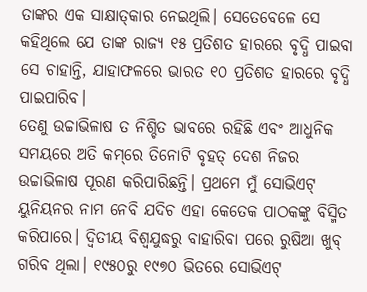ତାଙ୍କର ଏକ ସାକ୍ଷାତ୍‌କାର ନେଇଥିଲି। ସେତେବେଳେ ସେ କହିଥିଲେ ଯେ ତାଙ୍କ ରାଜ୍ୟ ୧୫ ପ୍ରତିଶତ ହାରରେ ବୃଦ୍ଧି ପାଇବା ସେ ଚାହାନ୍ତି, ଯାହାଫଳରେ ଭାରତ ୧୦ ପ୍ରତିଶତ ହାରରେ ବୃଦ୍ଧି ପାଇପାରିବ।
ତେଣୁ ଉଚ୍ଚାଭିଳାଷ ତ ନିଶ୍ଚିତ ଭାବରେ ରହିଛି ଏବଂ ଆଧୁନିକ ସମୟରେ ଅତି କମ୍‌ରେ ତିନୋଟି ବୃହତ୍‌ ଦେଶ ନିଜର ଉଚ୍ଚାଭିଳାଷ ପୂରଣ କରିପାରିଛନ୍ତି। ପ୍ରଥମେ ମୁଁ ସୋଭିଏଟ୍‌ ୟୁନିୟନର ନାମ ନେବି ଯଦିଚ ଏହା କେତେକ ପାଠକଙ୍କୁ ବିସ୍ମିତ କରିପାରେ। ଦ୍ୱିତୀୟ ବିଶ୍ୱଯୁଦ୍ଧରୁ ବାହାରିବା ପରେ ରୁଷିଆ ଖୁବ୍‌ ଗରିବ ଥିଲା। ୧୯୫୦ରୁ ୧୯୭୦ ଭିତରେ ସୋଭିଏଟ୍‌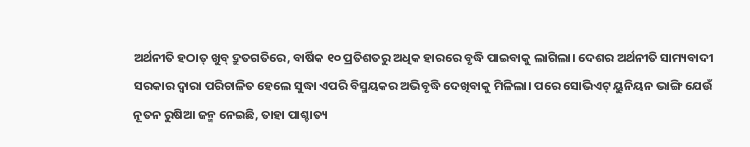ଅର୍ଥନୀତି ହଠାତ୍‌ ଖୁବ୍‌ ଦ୍ରୁତଗତିରେ, ବାର୍ଷିକ ୧୦ ପ୍ରତିଶତରୁ ଅଧିକ ହାରରେ ବୃଦ୍ଧି ପାଇବାକୁ ଲାଗିଲା। ଦେଶର ଅର୍ଥନୀତି ସାମ୍ୟବାଦୀ ସରକାର ଦ୍ୱାରା ପରିଚାଳିତ ହେଲେ ସୁଦ୍ଧା ଏପରି ବିସ୍ମୟକର ଅଭିବୃଦ୍ଧି ଦେଖିବାକୁ ମିଳିଲା। ପରେ ସୋଭିଏଟ୍‌ ୟୁନିୟନ ଭାଙ୍ଗି ଯେଉଁ ନୂତନ ରୁଷିଆ ଜନ୍ମ ନେଇଛି, ତାହା ପାଶ୍ଚାତ୍ୟ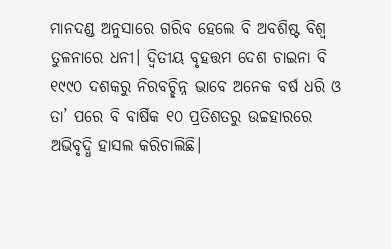ମାନଦଣ୍ଡ ଅନୁସାରେ ଗରିବ ହେଲେ ବି ଅବଶିଷ୍ଟ ବିଶ୍ୱ ତୁଳନାରେ ଧନୀ। ଦ୍ୱିତୀୟ ବୃହତ୍ତମ ଦେଶ ଚାଇନା ବି ୧୯୯୦ ଦଶକରୁ ନିରବଚ୍ଛିନ୍ନ ଭାବେ ଅନେକ ବର୍ଷ ଧରି ଓ ତା’ ପରେ ବି ବାର୍ଷିକ ୧୦ ପ୍ରତିଶତରୁ ଉଚ୍ଚହାରରେ ଅଭିବୃଦ୍ଧି ହାସଲ କରିଚାଲିଛି।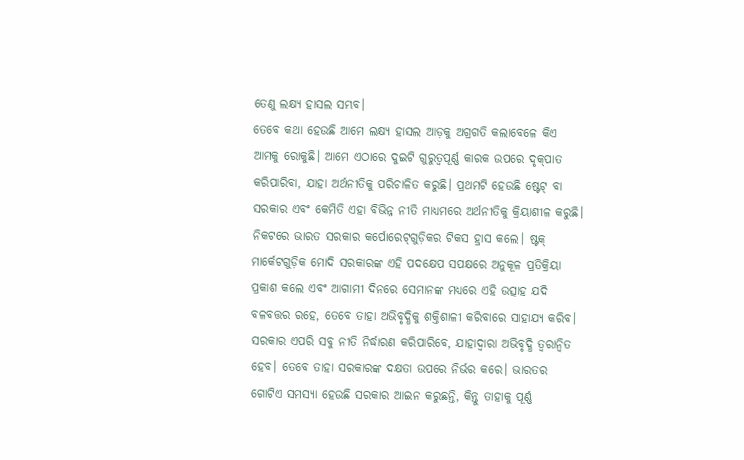ତେଣୁ ଲକ୍ଷ୍ୟ ହାସଲ ସମ୍ଭବ।
ତେବେ କଥା ହେଉଛି ଆମେ ଲକ୍ଷ୍ୟ ହାସଲ ଆଡ଼କୁ ଅଗ୍ରଗତି କଲାବେଳେ କିଏ ଆମକୁ ରୋକୁଛି। ଆମେ ଏଠାରେ ଦୁଇଟି ଗୁରୁତ୍ୱପୂର୍ଣ୍ଣ କାରକ ଉପରେ ଦୃକ୍‌ପାତ କରିପାରିବା, ଯାହା ଅର୍ଥନୀତିକୁ ପରିଚାଳିତ କରୁଛି। ପ୍ରଥମଟି ହେଉଛି ଷ୍ଟେଟ୍‌ ବା ସରକାର ଏବଂ କେମିତି ଏହା ବିଭିନ୍ନ ନୀତି ମାଧ୍ୟମରେ ଅର୍ଥନୀତିକୁ କ୍ରିୟାଶୀଳ କରୁଛି। ନିକଟରେ ଭାରତ ସରକାର କର୍ପୋରେଟ୍‌ଗୁଡ଼ିକର ଟିକସ ହ୍ରାସ କଲେ। ଷ୍ଟକ୍‌ ମାର୍କେଟଗୁଡ଼ିକ ମୋଦି ସରକାରଙ୍କ ଏହି ପଦକ୍ଷେପ ସପକ୍ଷରେ ଅନୁକୂଳ ପ୍ରତିକ୍ରିୟା ପ୍ରକାଶ କଲେ ଏବଂ ଆଗାମୀ ଦିନରେ ସେମାନଙ୍କ ମଧ୍ୟରେ ଏହି ଉତ୍ସାହ ଯଦି ବଳବତ୍ତର ରହେ, ତେବେ ତାହା ଅଭିବୃଦ୍ଧିକୁ ଶକ୍ତିଶାଳୀ କରିବାରେ ସାହାଯ୍ୟ କରିବ। ସରକାର ଏପରି ସବୁ ନୀତି ନିର୍ଦ୍ଧାରଣ କରିପାରିବେ, ଯାହାଦ୍ୱାରା ଅଭିବୃଦ୍ଧି ତ୍ୱରାନ୍ବିତ ହେବ। ତେବେ ତାହା ସରକାରଙ୍କ ଦକ୍ଷତା ଉପରେ ନିର୍ଭର କରେ। ଭାରତର ଗୋଟିଏ ସମସ୍ୟା ହେଉଛି ସରକାର ଆଇନ କରୁଛନ୍ତି, କିନ୍ତୁ ତାହାକୁ ପୂର୍ଣ୍ଣ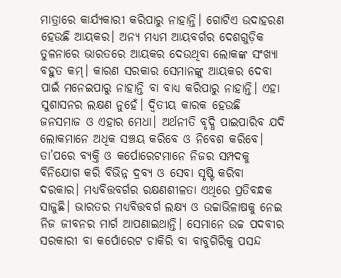ମାତ୍ରାରେ କାର୍ଯ୍ୟକାରୀ କରିପାରୁ ନାହାନ୍ତି। ଗୋଟିଏ ଉଦାହରଣ ହେଉଛି ଆୟକର। ଅନ୍ୟ ମଧ୍ୟମ ଆୟବର୍ଗର ଦେଶଗୁଡ଼ିକ ତୁଳନାରେ ଭାରତରେ ଆୟକର ଦେଉଥିବା ଲୋକଙ୍କ ସଂଖ୍ୟା ବହୁତ କମ୍‌। କାରଣ ସରକାର ସେମାନଙ୍କୁ ଆୟକର ଦେବା ପାଇଁ ମନେଇପାରୁ ନାହାନ୍ତି ବା ବାଧ୍ୟ କରିପାରୁ ନାହାନ୍ତି। ଏହା ସୁଶାସନର ଲକ୍ଷଣ ନୁହେଁ। ଦ୍ୱିତୀୟ କାରକ ହେଉଛି ଜନସମାଜ ଓ ଏହାର ମେଧା। ଅର୍ଥନୀତି ବୃଦ୍ଧି ପାଇପାରିବ ଯଦି ଲୋକମାନେ ଅଧିକ ସଞ୍ଚୟ କରିବେ ଓ ନିବେଶ କରିବେ। ତା’ପରେ ବ୍ୟକ୍ତି ଓ କର୍ପୋରେଟମାନେ ନିଜର ସମ୍ପଦକୁ ବିନିଯୋଗ କରି ବିଭିନ୍ନ ଦ୍ରବ୍ୟ ଓ ସେବା ସୃଷ୍ଟି କରିବା ଦରକାର। ମଧ୍ୟବିତ୍ତବର୍ଗର ରକ୍ଷଣଶୀଳତା ଏଥିରେ ପ୍ରତିବନ୍ଧକ ସାଜୁଛି। ଭାରତର ମଧ୍ୟବିତ୍ତବର୍ଗ ଲକ୍ଷ୍ୟ ଓ ଉଚ୍ଚାଭିଳାଷକୁ ନେଇ ନିଜ ଜୀବନର ମାର୍ଗ ଆପଣାଇଥାନ୍ତି। ସେମାନେ ଉଚ୍ଚ ପଦବୀର ସରକାରୀ ବା କର୍ପୋରେଟ ଚାକିରି ବା ବାବୁଗିରିକୁ ପସନ୍ଦ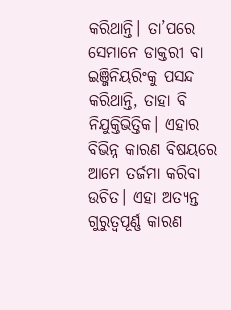କରିଥାନ୍ତି। ତା’ପରେ ସେମାନେ ଡାକ୍ତରୀ ବା ଇଞ୍ଜିନିୟରିଂକୁ ପସନ୍ଦ କରିଥାନ୍ତି, ତାହା ବି ନିଯୁକ୍ତିଭିତ୍ତିକ। ଏହାର ବିଭିନ୍ନ କାରଣ ବିଷୟରେ ଆମେ ତର୍ଜମା କରିବା ଉଚିତ। ଏହା ଅତ୍ୟନ୍ତ ଗୁରୁତ୍ୱପୂର୍ଣ୍ଣ କାରଣ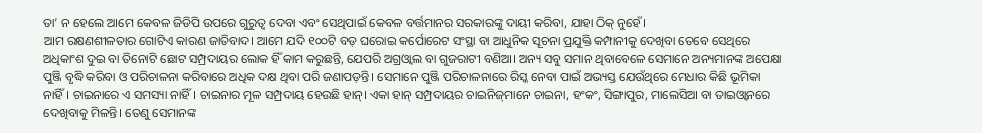ତା’ ନ ହେଲେ ଆମେ କେବଳ ଜିଡିପି ଉପରେ ଗୁରୁତ୍ୱ ଦେବା ଏବଂ ସେଥିପାଇଁ କେବଳ ବର୍ତ୍ତମାନର ସରକାରଙ୍କୁ ଦାୟୀ କରିବା, ଯାହା ଠିକ୍‌ ନୁହେଁ।
ଆମ ରକ୍ଷଣଶୀଳତାର ଗୋଟିଏ କାରଣ ଜାତିବାଦ। ଆମେ ଯଦି ୧୦୦ଟି ବଡ଼ ଘରୋଇ କର୍ପୋରେଟ ସଂସ୍ଥା ବା ଆଧୁନିକ ସୂଚନା ପ୍ରଯୁକ୍ତି କମ୍ପାନୀକୁ ଦେଖିବା ତେବେ ସେଥିରେ ଅଧିକାଂଶ ଦୁଇ ବା ତିନୋଟି ଛୋଟ ସମ୍ପ୍ରଦାୟର ଲୋକ ହିଁ କାମ କରୁଛନ୍ତି, ଯେପରି ଅଗ୍ରଓ୍ବାଲ ବା ଗୁଜରାଟୀ ବଣିଆ। ଅନ୍ୟ ସବୁ ସମାନ ଥିବାବେଳେ ସେମାନେ ଅନ୍ୟମାନଙ୍କ ଅପେକ୍ଷା ପୁଞ୍ଜି ବୃଦ୍ଧି କରିବା ଓ ପରିଚାଳନା କରିବାରେ ଅଧିକ ଦକ୍ଷ ଥିବା ପରି ଜଣାପଡ଼ନ୍ତି। ସେମାନେ ପୁଞ୍ଜି ପରିଚାଳନାରେ ରିସ୍କ ନେବା ପାଇଁ ଅଭ୍ୟସ୍ତ ଯେଉଁଥିରେ ମେଧାର କିଛି ଭୂମିକା ନାହିଁ। ଚାଇନାରେ ଏ ସମସ୍ୟା ନାହିଁ। ଚାଇନାର ମୂଳ ସମ୍ପ୍ରଦାୟ ହେଉଛି ହାନ୍‌। ଏକା ହାନ୍‌ ସମ୍ପ୍ରଦାୟର ଚାଇନିଜ୍‌ମାନେ ଚାଇନା, ହଂକଂ, ସିଙ୍ଗାପୁର, ମାଲେସିଆ ବା ତାଇଓ୍ବାନରେ ଦେଖିବାକୁ ମିଳନ୍ତି। ତେଣୁ ସେମାନଙ୍କ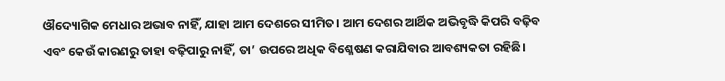ଔଦ୍ୟୋଗିକ ମେଧାର ଅଭାବ ନାହିଁ, ଯାହା ଆମ ଦେଶରେ ସୀମିତ। ଆମ ଦେଶର ଆର୍ଥିକ ଅଭିବୃଦ୍ଧି କିପରି ବଢ଼ିବ ଏବଂ କେଉଁ କାରଣରୁ ତାହା ବଢ଼ିପାରୁ ନାହିଁ, ତା’ ଉପରେ ଅଧିକ ବିଶ୍ଳେଷଣ କରାଯିବାର ଆବଶ୍ୟକତା ରହିଛି।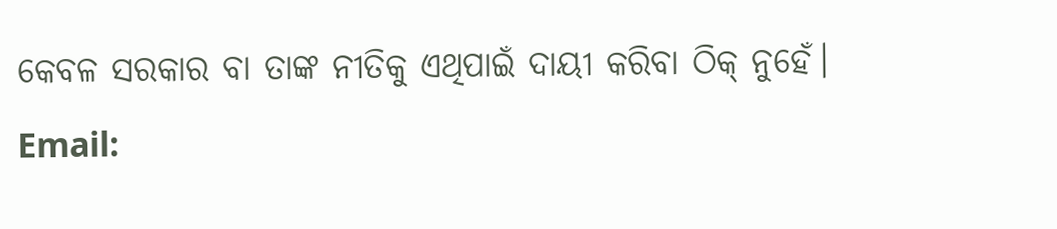କେବଳ ସରକାର ବା ତାଙ୍କ ନୀତିକୁ ଏଥିପାଇଁ ଦାୟୀ କରିବା ଠିକ୍‌ ନୁହେଁ।
Email: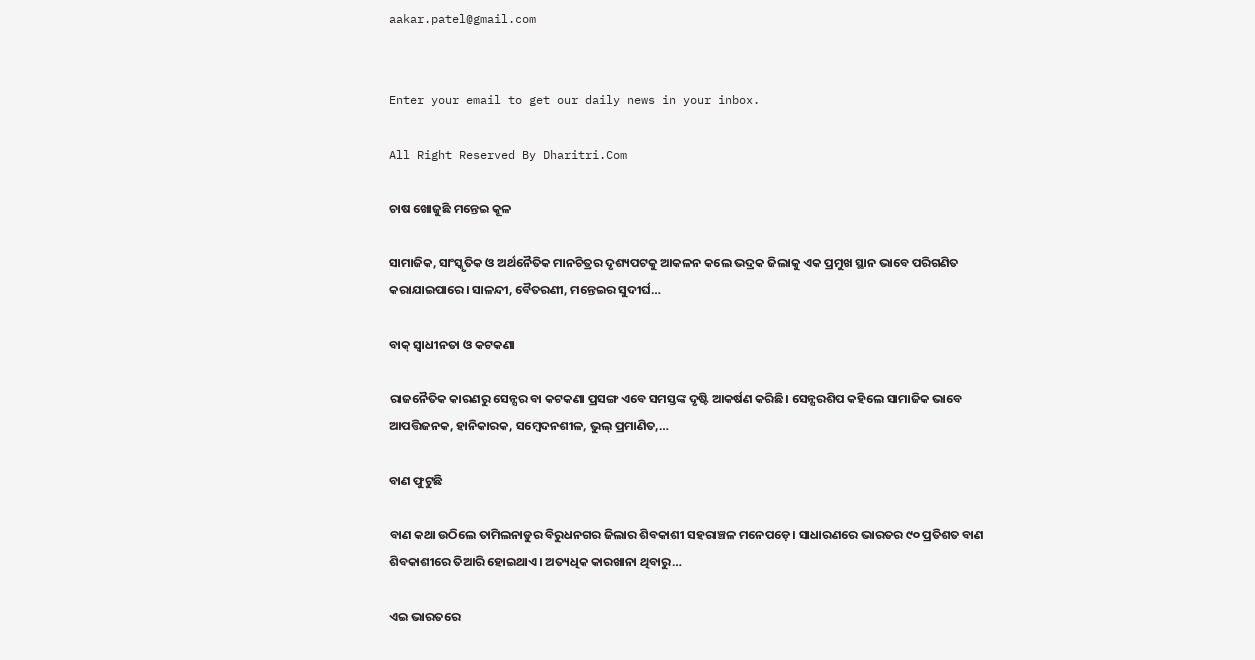aakar.patel@gmail.com


Enter your email to get our daily news in your inbox.

All Right Reserved By Dharitri.Com

ଚାଷ ଖୋଜୁଛି ମନ୍ତେଇ କୂଳ

ସାମାଜିକ, ସାଂସ୍କୃତିକ ଓ ଅର୍ଥନୈତିକ ମାନଚିତ୍ରର ଦୃଶ୍ୟପଟକୁ ଆକଳନ କଲେ ଭଦ୍ରକ ଜିଲାକୁ ଏକ ପ୍ରମୁଖ ସ୍ଥାନ ଭାବେ ପରିଗଣିତ କରାଯାଇପାରେ। ସାଳନ୍ଦୀ, ବୈତରଣୀ, ମନ୍ତେଇର ସୁଦୀର୍ଘ…

ବାକ୍‌ ସ୍ବାଧୀନତା ଓ କଟକଣା

ରାଜନୈତିକ କାରଣରୁ ସେନ୍ସର ବା କଟକଣା ପ୍ରସଙ୍ଗ ଏବେ ସମସ୍ତଙ୍କ ଦୃଷ୍ଟି ଆକର୍ଷଣ କରିଛି। ସେନ୍ସରଶିପ କହିଲେ ସାମାଜିକ ଭାବେ ଆପତ୍ତିଜନକ, ହାନିକାରକ, ସମ୍ବେଦନଶୀଳ, ଭୁଲ୍‌ ପ୍ରମାଣିତ,…

ବାଣ ଫୁଟୁଛି

ବାଣ କଥା ଉଠିଲେ ତାମିଲନାଡୁର ବିରୁଧନଗର ଜିଲାର ଶିବକାଶୀ ସହରାଞ୍ଚଳ ମନେପଡ଼େ। ସାଧାରଣରେ ଭାରତର ୯୦ ପ୍ରତିଶତ ବାଣ ଶିବକାଶୀରେ ତିଆରି ହୋଇଥାଏ। ଅତ୍ୟଧିକ କାରଖାନା ଥିବାରୁ…

ଏଇ ଭାରତରେ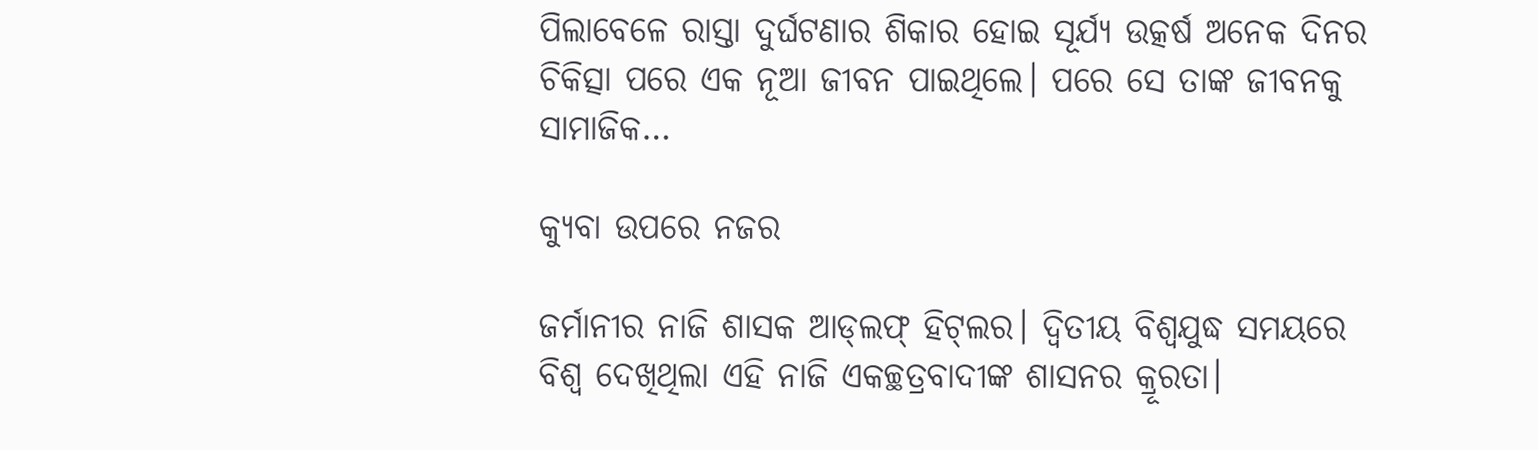ପିଲାବେଳେ ରାସ୍ତା ଦୁର୍ଘଟଣାର ଶିକାର ହୋଇ ସୂର୍ଯ୍ୟ ଉତ୍କର୍ଷ ଅନେକ ଦିନର ଚିକିତ୍ସା ପରେ ଏକ ନୂଆ ଜୀବନ ପାଇଥିଲେ। ପରେ ସେ ତାଙ୍କ ଜୀବନକୁ ସାମାଜିକ…

କ୍ୟୁବା ଉପରେ ନଜର

ଜର୍ମାନୀର ନାଜି ଶାସକ ଆଡ୍‌ଲଫ୍‌ ହିଟ୍‌ଲର। ଦ୍ବିତୀୟ ବିଶ୍ବଯୁଦ୍ଧ ସମୟରେ ବିଶ୍ବ ଦେଖିଥିଲା ଏହି ନାଜି ଏକଚ୍ଛତ୍ରବାଦୀଙ୍କ ଶାସନର କ୍ରୂରତା।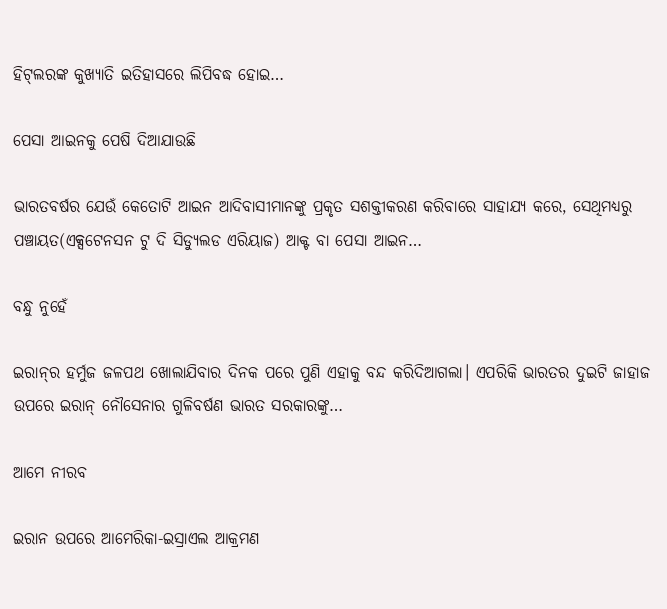ହିଟ୍‌ଲରଙ୍କ କୁଖ୍ୟାତି ଇତିହାସରେ ଲିପିବଦ୍ଧ ହୋଇ…

ପେସା ଆଇନକୁ ପେଷି ଦିଆଯାଉଛି

ଭାରତବର୍ଷର ଯେଉଁ କେତୋଟି ଆଇନ ଆଦିବାସୀମାନଙ୍କୁ ପ୍ରକୃତ ସଶକ୍ତୀକରଣ କରିବାରେ ସାହାଯ୍ୟ କରେ, ସେଥିମଧ୍ୟରୁ ପଞ୍ଚାୟତ(ଏକ୍ସଟେନସନ ଟୁ ଦି ସିଡ୍ୟୁଲଡ ଏରିୟାଜ) ଆକ୍ଟ ବା ପେସା ଆଇନ…

ବନ୍ଧୁ ନୁହେଁ

ଇରାନ୍‌ର ହର୍ମୁଜ ଜଳପଥ ଖୋଲାଯିବାର ଦିନକ ପରେ ପୁଣି ଏହାକୁ ବନ୍ଦ କରିଦିଆଗଲା। ଏପରିକି ଭାରତର ଦୁଇଟି ଜାହାଜ ଉପରେ ଇରାନ୍‌ ନୌସେନାର ଗୁଳିବର୍ଷଣ ଭାରତ ସରକାରଙ୍କୁ…

ଆମେ ନୀରବ

ଇରାନ ଉପରେ ଆମେରିକା-ଇସ୍ରାଏଲ ଆକ୍ରମଣ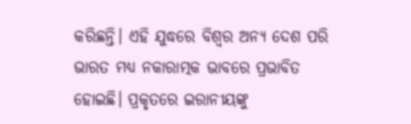କରିଛନ୍ତି। ଏହି ଯୁଦ୍ଧରେ ବିଶ୍ୱର ଅନ୍ୟ ଦେଶ ପରି ଭାରତ ମଧ୍ୟ ନକାରାତ୍ମକ ଭାବରେ ପ୍ରଭାବିତ ହୋଇଛି। ପ୍ରକୃତରେ ଇରାନୀୟଙ୍କୁ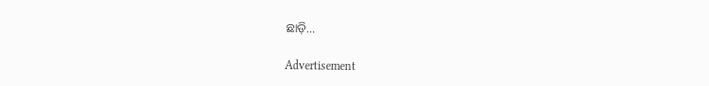ଛାଡ଼ି…

Advertisement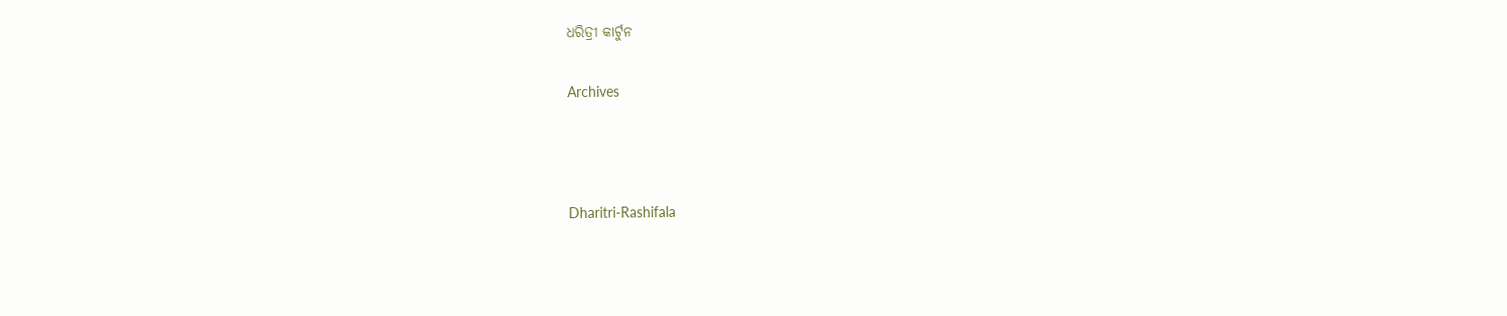ଧରିତ୍ରୀ କାର୍ଟୁନ

Archives



Dharitri-Rashifala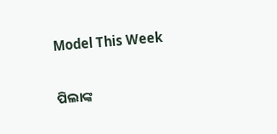Model This Week

ପିଲାଙ୍କ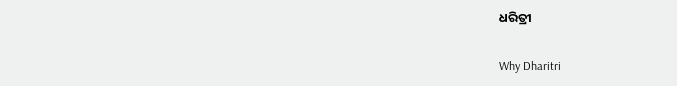ଧରିତ୍ରୀ

Why Dharitri